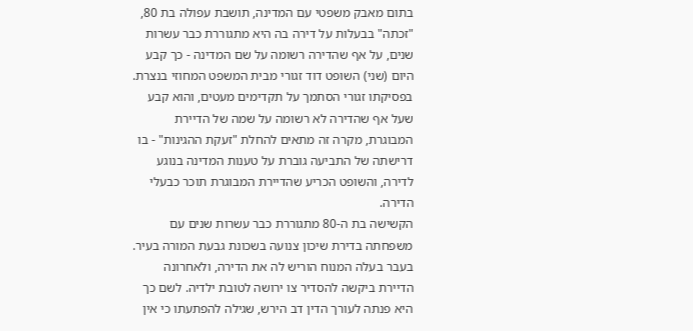בתום מאבק משפטי עם המדינה, תושבת עפולה בת 80, "זכתה" בבעלות על דירה בה היא מתגוררת כבר עשרות שנים, על אף שהדירה רשומה על שם המדינה - כך קבע היום (שני) השופט דוד זגורי מבית המשפט המחוזי בנצרת.
בפסיקתו זגורי הסתמך על תקדימים מעטים, והוא קבע שעל אף שהדירה לא רשומה על שמה של הדיירת המבוגרת, מקרה זה מתאים להחלת "זעקת ההגינות" - בו דרישתה של התביעה גוברת על טענות המדינה בנוגע לדירה, והשופט הכריע שהדיירת המבוגרת תוכר כבעלי הדירה.
הקשישה בת ה-80 מתגוררת כבר עשרות שנים עם משפחתה בדירת שיכון צנועה בשכונת גבעת המורה בעיר. בעבר בעלה המנוח הוריש לה את הדירה, ולאחרונה הדיירת ביקשה להסדיר צו ירושה לטובת ילדיה. לשם כך היא פנתה לעורך הדין דב הירש, שגילה להפתעתו כי אין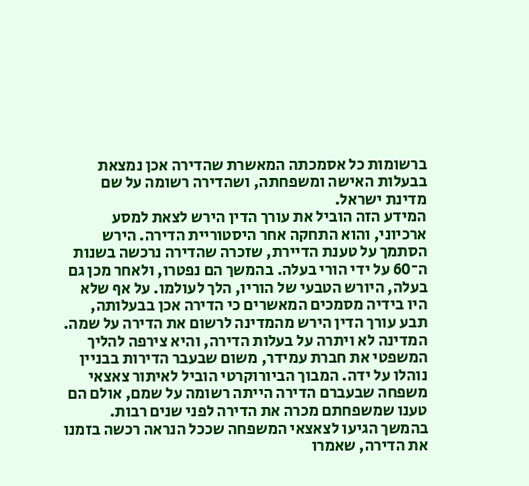ברשומות כל אסמכתה המאשרת שהדירה אכן נמצאת בבעלות האישה ומשפחתה, ושהדירה רשומה על שם מדינת ישראל.
המידע הזה הוביל את עורך הדין הירש לצאת למסע ארכיוני, והוא התחקה אחר היסטוריית הדירה. הירש הסתמך על טענת הדיירת, שזכרה שהדירה נרכשה בשנות ה־60 על ידי הורי בעלה. בהמשך הם נפטרו, ולאחר מכן גם בעלה, היורש הטבעי של הוריו, הלך לעולמו. על אף שלא היו בידיה מסמכים המאשרים כי הדירה אכן בבעלותה, תבע עורך הדין הירש מהמדינה לרשום את הדירה על שמה.
המדינה לא ויתרה על בעלות הדירה, והיא צירפה להליך המשפטי את חברת עמידר, משום שבעבר הדירות בבניין נוהלו על ידה. המבוך הביורוקרטי הוביל לאיתור צאצאי משפחה שבעברם הדירה הייתה רשומה על שמם, אולם הם טענו שמשפחתם מכרה את הדירה לפני שנים רבות. בהמשך הגיעו לצאצאי המשפחה שככל הנראה רכשה בזמנו את הדירה, שאמרו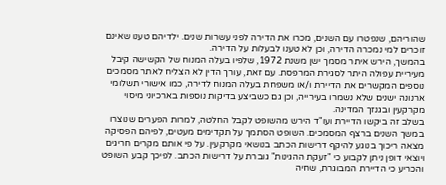שהוריהם, שנפטרו עם השנים, מכרו את הדירה לפני עשרות שנים. ילדיהם טענו שאינם זוכרים למי נמכרה הדירה, וכן לא טענו לבעלות על הדירה.
בהמשך, הירש איתר מסמך ישן משנת 1972, שלפיו בעלה המנוח של הקשישה קיבל מעיריית עפולה היתר לסגירת המרפסת. עם זאת, עורך הדין לא הצליח לאתר מסמכים נוספים המקשרים את הדיירת ו/או משפחת בעלה המנוח לדירה, כמו אישורי תשלומי ארנונה ישנים שלא נשמרו בעירייה, וכן גם כשביצע בדיקות נוספות בארכיוני מיסוי מקרקעין ובגנזך המדינה.
בשלב זה ביקשו הדיירת ועו"ד הירש מהשופט לקבל החלטה, למרות הפערים שנוצרו במשך השנים ברצף המסמכים. השופט הסתמך על תקדימים מעטים, לפיהם הפסיקה מצאה ריכוך בנוגע להיקף דרישות הכתב בנושאי מקרקעין. על פי אותם מקרים חריגים ויוצאי דופן ניתן לקבוע כי "זעקת ההגינות" גוברת על דרישות הכתב. לפיכך קבע השופט והכריע כי הדיירת המבוגרת, שחיה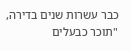כבר עשרות שנים בדירה, "תוכר כבעלים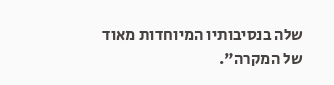שלה בנסיבותיו המיוחדות מאוד של המקרה".